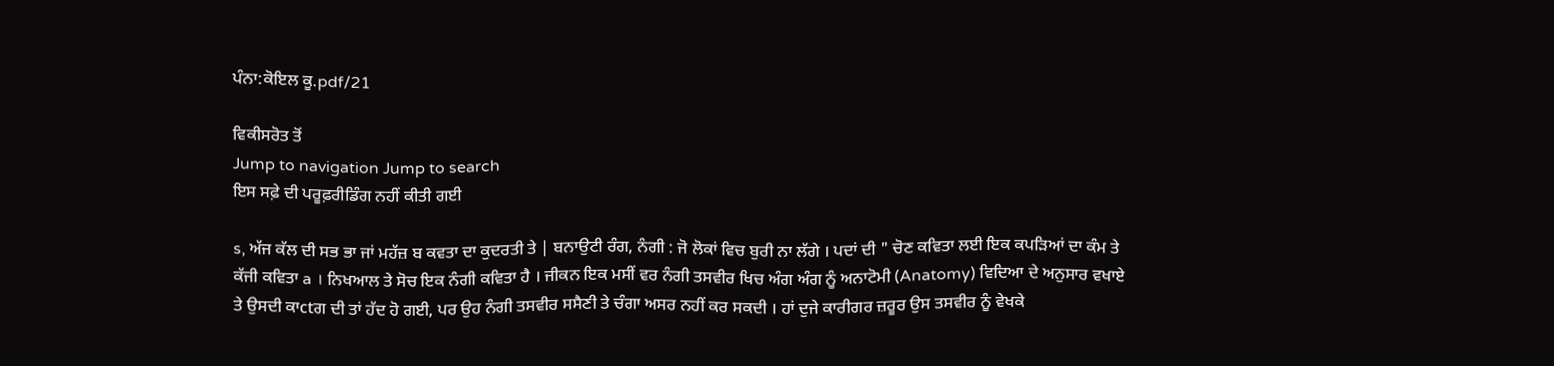ਪੰਨਾ:ਕੋਇਲ ਕੂ.pdf/21

ਵਿਕੀਸਰੋਤ ਤੋਂ
Jump to navigation Jump to search
ਇਸ ਸਫ਼ੇ ਦੀ ਪਰੂਫ਼ਰੀਡਿੰਗ ਨਹੀਂ ਕੀਤੀ ਗਈ

s, ਅੱਜ ਕੱਲ ਦੀ ਸਭ ਭਾ ਜਾਂ ਮਹੱਜ਼ ਬ ਕਵਤਾ ਦਾ ਕੁਦਰਤੀ ਤੇ | ਬਨਾਉਟੀ ਰੰਗ, ਨੰਗੀ : ਜੋ ਲੋਕਾਂ ਵਿਚ ਬੁਰੀ ਨਾ ਲੱਗੇ । ਪਦਾਂ ਦੀ " ਚੋਣ ਕਵਿਤਾ ਲਈ ਇਕ ਕਪੜਿਆਂ ਦਾ ਕੰਮ ਤੇ ਕੱਜੀ ਕਵਿਤਾ a । ਨਿਖਆਲ ਤੇ ਸੋਚ ਇਕ ਨੰਗੀ ਕਵਿਤਾ ਹੈ । ਜੀਕਨ ਇਕ ਮਸੀਂ ਵਰ ਨੰਗੀ ਤਸਵੀਰ ਖਿਚ ਅੰਗ ਅੰਗ ਨੂੰ ਅਨਾਟੋਮੀ (Anatomy) ਵਿਦਿਆ ਦੇ ਅਨੁਸਾਰ ਵਖਾਏ ਤੇ ਉਸਦੀ ਕਾctਗ ਦੀ ਤਾਂ ਹੱਦ ਹੋ ਗਈ, ਪਰ ਉਹ ਨੰਗੀ ਤਸਵੀਰ ਸਸੈਣੀ ਤੇ ਚੰਗਾ ਅਸਰ ਨਹੀਂ ਕਰ ਸਕਦੀ । ਹਾਂ ਦੁਜੇ ਕਾਰੀਗਰ ਜ਼ਰੂਰ ਉਸ ਤਸਵੀਰ ਨੂੰ ਵੇਖਕੇ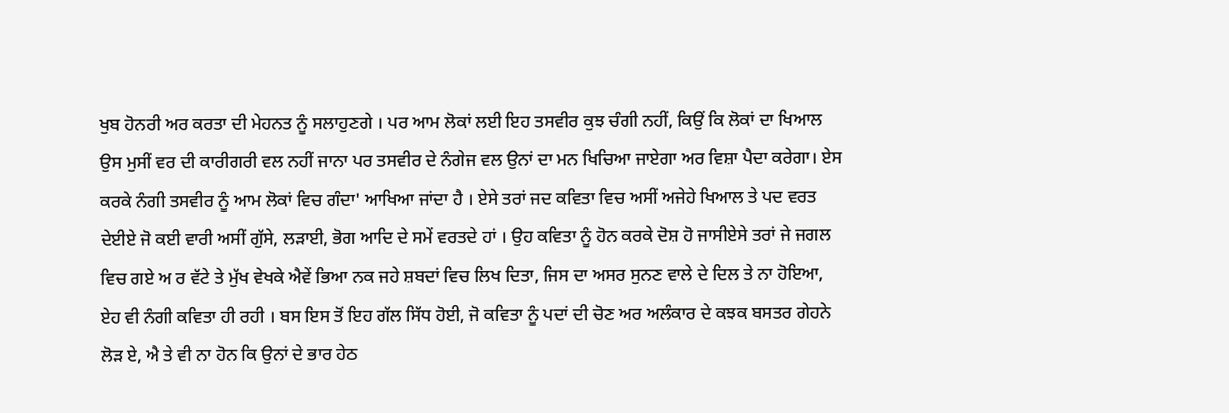ਖੁਬ ਹੋਨਰੀ ਅਰ ਕਰਤਾ ਦੀ ਮੇਹਨਤ ਨੂੰ ਸਲਾਹੁਣਗੇ । ਪਰ ਆਮ ਲੋਕਾਂ ਲਈ ਇਹ ਤਸਵੀਰ ਕੁਝ ਚੰਗੀ ਨਹੀਂ, ਕਿਉਂ ਕਿ ਲੋਕਾਂ ਦਾ ਖਿਆਲ ਉਸ ਮੁਸੀਂ ਵਰ ਦੀ ਕਾਰੀਗਰੀ ਵਲ ਨਹੀਂ ਜਾਨਾ ਪਰ ਤਸਵੀਰ ਦੇ ਨੰਗੇਜ ਵਲ ਉਨਾਂ ਦਾ ਮਨ ਖਿਚਿਆ ਜਾਏਗਾ ਅਰ ਵਿਸ਼ਾ ਪੈਦਾ ਕਰੇਗਾ। ਏਸ ਕਰਕੇ ਨੰਗੀ ਤਸਵੀਰ ਨੂੰ ਆਮ ਲੋਕਾਂ ਵਿਚ ਗੰਦਾ' ਆਖਿਆ ਜਾਂਦਾ ਹੈ । ਏਸੇ ਤਰਾਂ ਜਦ ਕਵਿਤਾ ਵਿਚ ਅਸੀਂ ਅਜੇਹੇ ਖਿਆਲ ਤੇ ਪਦ ਵਰਤ ਦੇਈਏ ਜੋ ਕਈ ਵਾਰੀ ਅਸੀਂ ਗੁੱਸੇ, ਲੜਾਈ, ਭੋਗ ਆਦਿ ਦੇ ਸਮੇਂ ਵਰਤਦੇ ਹਾਂ । ਉਹ ਕਵਿਤਾ ਨੂੰ ਹੋਨ ਕਰਕੇ ਦੋਸ਼ ਹੋ ਜਾਸੀਏਸੇ ਤਰਾਂ ਜੇ ਜਗਲ ਵਿਚ ਗਏ ਅ ਰ ਵੱਟੇ ਤੇ ਮੁੱਖ ਵੇਖਕੇ ਐਵੇਂ ਭਿਆ ਨਕ ਜਹੇ ਸ਼ਬਦਾਂ ਵਿਚ ਲਿਖ ਦਿਤਾ, ਜਿਸ ਦਾ ਅਸਰ ਸੁਨਣ ਵਾਲੇ ਦੇ ਦਿਲ ਤੇ ਨਾ ਹੋਇਆ, ਏਹ ਵੀ ਨੰਗੀ ਕਵਿਤਾ ਹੀ ਰਹੀ । ਬਸ ਇਸ ਤੋਂ ਇਹ ਗੱਲ ਸਿੱਧ ਹੋਈ, ਜੋ ਕਵਿਤਾ ਨੂੰ ਪਦਾਂ ਦੀ ਚੋਣ ਅਰ ਅਲੰਕਾਰ ਦੇ ਕਝਕ ਬਸਤਰ ਗੇਹਨੇ ਲੋੜ ਏ, ਐ ਤੇ ਵੀ ਨਾ ਹੋਨ ਕਿ ਉਨਾਂ ਦੇ ਭਾਰ ਹੇਠ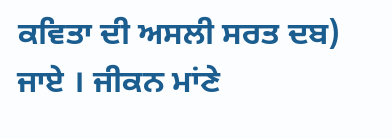ਕਵਿਤਾ ਦੀ ਅਸਲੀ ਸਰਤ ਦਬ) ਜਾਏ । ਜੀਕਨ ਮਾਂਣੇ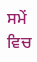ਸਮੇਂ ਵਿਚ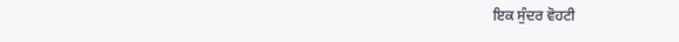ਇਕ ਸੁੰਦਰ ਵੋਹਟੀ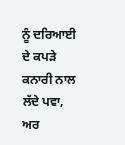ਨੂੰ ਦਰਿਆਈ ਦੇ ਕਪੜੇ ਕਨਾਰੀ ਨਾਲ ਲੱਦੇ ਪਵਾ, ਅਰ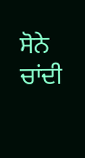ਸੋਨੇ ਚਾਂਦੀ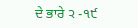ਦੇ ਭਾਰੇ ੨ -੧੯